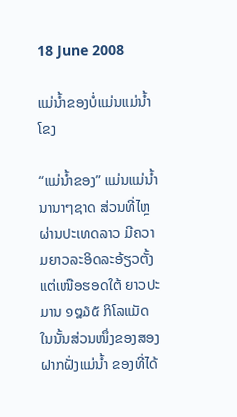18 June 2008

ແມ່ນ້ຳຂອງບໍ່ແມ່ນແມ່ນໍ້າໂຂງ

“ແມ່ນ້ຳຂອງ” ແມ່ນແມ່ນ້ຳນານາໆຊາດ ສ່ວນທີ່ໄຫຼຜ່ານປະເທດລາວ ມີຄວາມຍາວລະອິດລະອ້ຽວຕັ້ງແຕ່ເໜືອຮອດໃຕ້ ຍາວປະມານ ໑໘໓໕ ກິໂລແມັດ ໃນນັ້ນສ່ວນໜຶ່ງຂອງສອງຝາກຝັ່ງແມ່ນ້ຳ ຂອງທີ່ໄດ້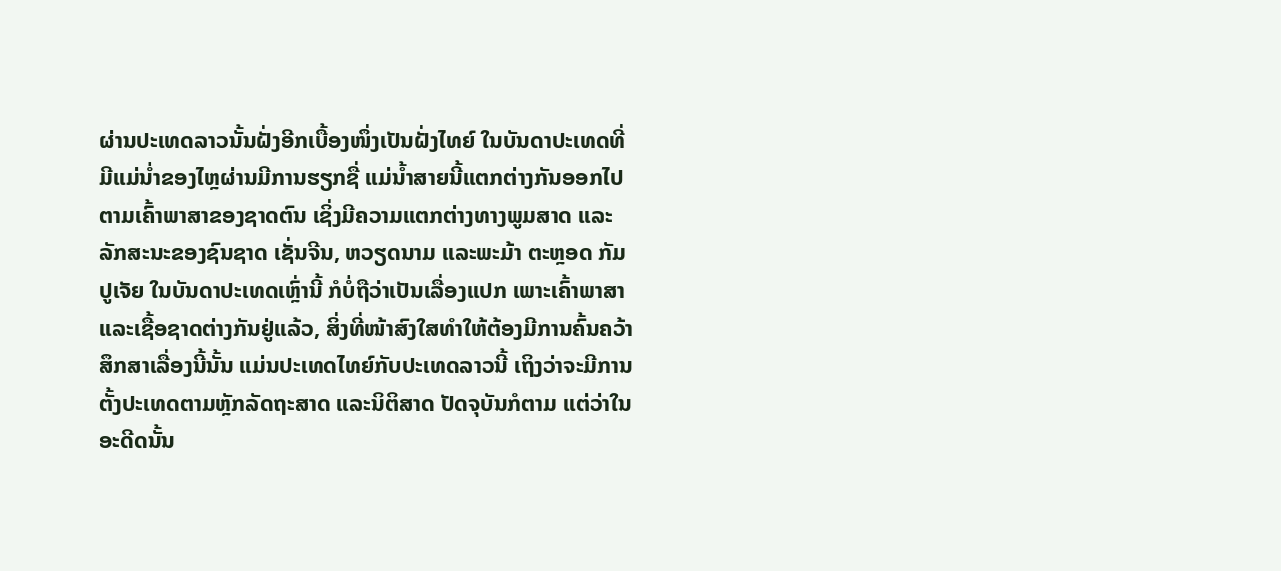ຜ່ານປະເທດລາວນັ້ນຝັ່ງອີກເບື້ອງໜຶ່ງເປັນຝັ່ງໄທຍ໌ ໃນບັນດາປະເທດທີ່ມີແມ່ນໍ່າຂອງໄຫຼຜ່ານມີການຮຽກຊື່ ແມ່ນ້ຳສາຍນີ້ແຕກຕ່າງກັນອອກໄປ ຕາມເຄົ້າພາສາຂອງຊາດຕົນ ເຊິ່ງມີຄວາມແຕກຕ່າງທາງພູມສາດ ແລະລັກສະນະຂອງຊົນຊາດ ເຊັ່ນຈີນ, ຫວຽດນາມ ແລະພະມ້າ ຕະຫຼອດ ກັມປູເຈັຍ ໃນບັນດາປະເທດເຫຼົ່ານີ້ ກໍບໍ່ຖືວ່າເປັນເລື່ອງແປກ ເພາະເຄົ້າພາສາ ແລະເຊື້ອຊາດຕ່າງກັນຢູ່ແລ້ວ, ສິ່ງທີ່ໜ້າສົງໃສທໍາໃຫ້ຕ້ອງມີການຄົ້ນຄວ້າສຶກສາເລື່ອງນີ້ນັ້ນ ແມ່ນປະເທດໄທຍ໌ກັບປະເທດລາວນີ້ ເຖິງວ່າຈະມີການຕັ້ງປະເທດຕາມຫຼັກລັດຖະສາດ ແລະນິຕິສາດ ປັດຈຸບັນກໍຕາມ ແຕ່ວ່າໃນອະດີດນັ້ນ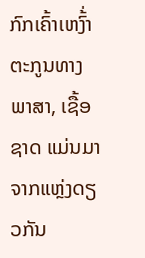ກົກເຄົ້າເຫງົ້່າຕະກູນທາງພາສາ, ເຊື້ອຊາດ ແມ່ນມາຈາກແຫຼ່ງດຽວກັນ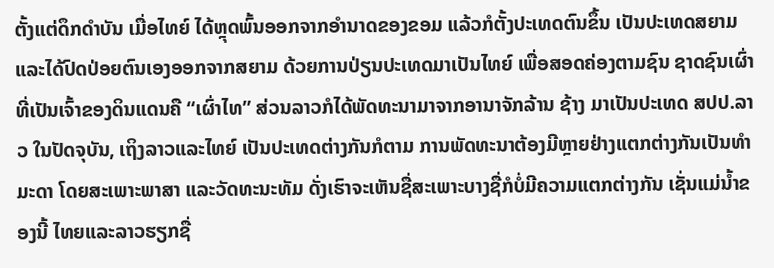ຕັ້ງແຕ່ດຶກດຳບັນ ເມື່ອໄທຍ໌ ໄດ້ຫຼຸດພົ້ນອອກຈາກອຳນາດຂອງຂອມ ແລ້ວກໍຕັ້ງປະເທດຕົນຂຶ້ນ ເປັນປະເທດສຍາມ ແລະໄດ້ປົດປ່ອຍຕົນເອງອອກຈາກສຍາມ ດ້ວຍການປ່ຽນປະເທດມາເປັນໄທຍ໌ ເພື່ອສອດຄ່ອງຕາມຊົນ ຊາດຊົນເຜົ່າ ທີ່ເປັນເຈົ້າຂອງດິນແດນຄື “ເຜົ່າໄທ” ສ່ວນລາວກໍໄດ້ພັດທະນາມາຈາກອານາຈັກລ້ານ ຊ້າງ ມາເປັນປະເທດ ສປປ.ລາວ ໃນປັດຈຸບັນ, ເຖິງລາວແລະໄທຍ໌ ເປັນປະເທດຕ່າງກັນກໍຕາມ ການພັດທະນາຕ້ອງມີຫຼາຍຢ່າງແຕກຕ່າງກັນເປັນທຳມະດາ ໂດຍສະເພາະພາສາ ແລະວັດທະນະທັມ ດັ່ງເຮົາຈະເຫັນຊື່ສະເພາະບາງຊື່ກໍບໍ່ມີຄວາມແຕກຕ່າງກັນ ເຊັ່ນແມ່ນ້ຳຂອງນີ້ ໄທຍແລະລາວຮຽກຊື່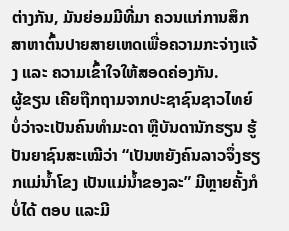ຕ່າງກັນ, ມັນຍ່ອມມີທີ່ມາ ຄວນແກ່ການສຶກສາຫາຕົ້ນປາຍສາຍເຫດເພື່ອຄວາມກະຈ່າງແຈ້ງ ແລະ ຄວາມເຂົ້າໃຈໃຫ້ສອດຄ່ອງກັນ.
ຜູ້ຂຽນ ເຄີຍຖືກຖາມຈາກປະຊາຊົນຊາວໄທຍ໌ ບໍ່ວ່າຈະເປັນຄົນທຳມະດາ ຫຼືບັນດານັກຮຽນ ຮູ້ປັນຍາຊົນສະເໝີວ່າ “ເປັນຫຍັງຄົນລາວຈຶ່ງຮຽກແມ່ນ້ຳໂຂງ ເປັນແມ່ນ້ຳຂອງລະ” ມີຫຼາຍຄັ້ງກໍບໍ່ໄດ້ ຕອບ ແລະມີ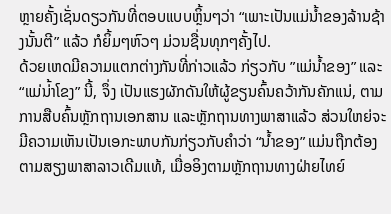ຫຼາຍຄັ້ງເຊັ່ນດຽວກັນທີ່ຕອບແບບຫຼິ້ນໆວ່າ “ເພາະເປັນແມ່ນ້ຳຂອງລ້ານຊ້າງນັ້ນຕີ” ແລ້ວ ກໍຍິ້ມໆຫົວໆ ມ່ວນຊື່ນທຸກໆຄັ້ງໄປ.
ດ້ວຍເຫດມີຄວາມແຕກຕ່າງກັນທີ່ກ່າວແລ້ວ ກ່ຽວກັບ ”ແມ່ນ້ຳຂອງ” ແລະ “ແມ່ນ່້າໂຂງ” ນີ້, ຈຶ່ງ ເປັນແຮງຜັກດັນໃຫ້ຜູ້ຂຽນຄົ້ນຄວ້າກັນຄັກແນ່, ຕາມການສືບຄົ້ນຫຼັກຖານເອກສານ ແລະຫຼັກຖານທາງພາສາແລ້ວ ສ່ວນໃຫຍ່ຈະມີຄວາມເຫັນເປັນເອກະພາບກັນກ່ຽວກັບຄຳວ່າ “ນ້ຳຂອງ” ແມ່ນຖືກຕ້ອງຕາມສຽງພາສາລາວເດີມແທ້, ເມື່ອອິງຕາມຫຼັກຖານທາງຝ່າຍໄທຍ໌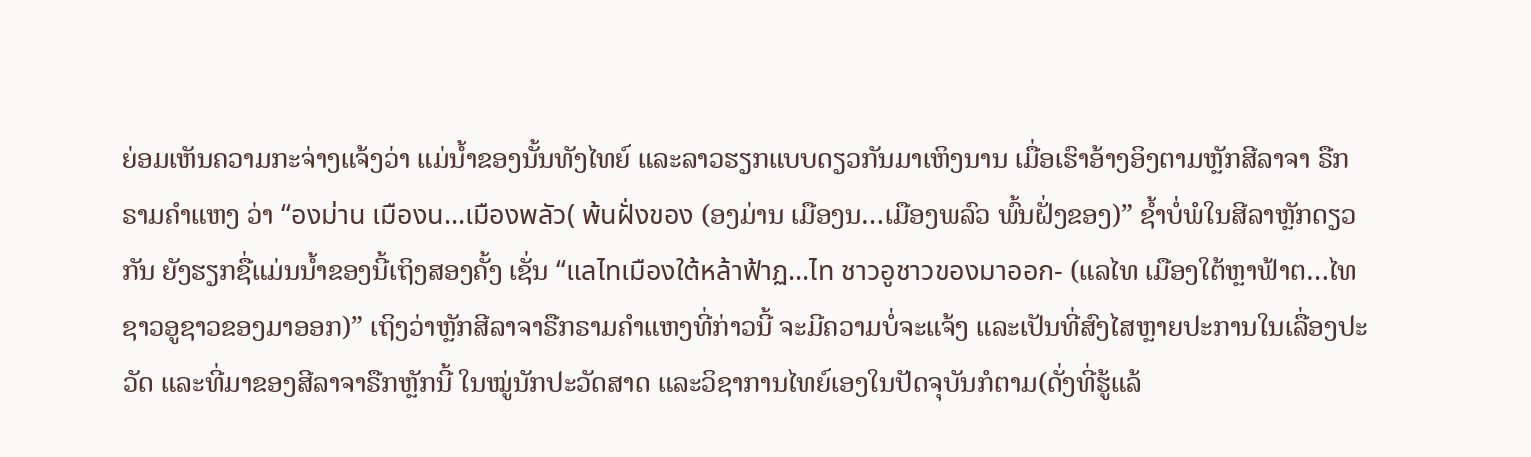ຍ່ອມເຫັນຄວາມກະຈ່າງແຈ້ງວ່າ ແມ່ນໍ້າຂອງນັ້ນທັງໄທຍ໌ ແລະລາວຮຽກແບບດຽວກັນມາເຫິງນານ ເມື່ອເຮົາອ້າງອິງຕາມຫຼັກສີລາຈາ ຣືກຣາມຄໍາແຫງ ວ່າ “องม่าน เมืองน...เมืองพลัว( พ้นฝั่งของ (ອງມ່ານ ເມືອງນ…ເມືອງພລົວ ພົ້ນຝັ່ງຂອງ)” ຊໍ້າບໍ່ພໍໃນສີລາຫຼັກດຽວກັນ ຍັງຮຽກຊື່ແມ່ນນ້ຳຂອງນີ້ເຖິງສອງຄັ້ງ ເຊັ່ນ “แลไทเมืองใต้หล้าฟ้าฏ...ไท ชาวอูชาวของมาออก- (ແລໄທ ເມືອງໃຕ້ຫຼາຟ້າຕ…ໄທ ຊາວອູຊາວຂອງມາອອກ)” ເຖິງວ່າຫຼັກສີລາຈາຣືກຣາມຄຳແຫງທີ່ກ່າວນີ້ ຈະມີຄວາມບໍ່ຈະແຈ້ງ ແລະເປັນທີ່ສົງໄສຫຼາຍປະການໃນເລື່ອງປະວັດ ແລະທີ່ມາຂອງສີລາຈາຣືກຫຼັກນີ້ ໃນໝູ່ນັກປະວັດສາດ ແລະວິຊາການໄທຍ໌ເອງໃນປັດຈຸບັນກໍຕາມ(ດັ່ງທີ່ຮູ້ແລ້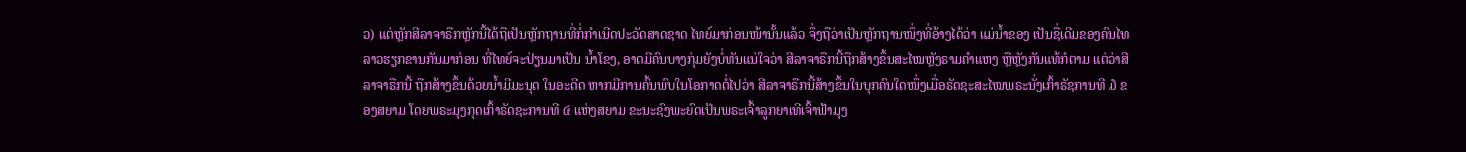ວ) ແຕ່ຫຼັກສີລາຈາຣືກຫຼັກນີ້ໄດ້ຖືເປັນຫຼັກຖານທີ່ກໍ່ກຳເນີດປະວັດສາດຊາດ ໄທຍ໌ມາກ່ອນໜ້ານັ້ນແລ້ວ ຈຶ່ງຖືວ່າເປັນຫຼັກຖານໜຶ່ງທີ່ອ້າງໄດ້ວ່າ ແມ່ນໍ້າຂອງ ເປັນຊື່ເດີມຂອງຄົນໄທ ລາວຮຽກຂານກັນມາກ່ອນ ທີ່ໄທຍ໌ຈະປ່ຽນມາເປັນ ນ້ຳໂຂງ, ອາດມີຄົນບາງກຸ່ມຍັງບໍ່ທັນແນ່ໃຈວ່າ ສີລາຈາຣືກນີ້ຖືກສ້າງຂຶ້ນສະໄໝຫຼັງຣາມຄຳແຫງ ຫຼືຫຼັງກັນແທ້ກໍຕາມ ແຕ່ວ່າສີລາຈາຣືກນີ້ ຖືກສ້າງຂຶ້ນດ້ວຍນໍ້າມີມະນຸດ ໃນອະດີດ ຫາກມີການຄົ້ນພົບໃນໂອກາດຕໍ່ໄປວ່າ ສີລາຈາຣືກນີ້ສ້າງຂຶ້ນໃນບຸກຄົນໃດໜຶ່ງເມື່ອຣັດຊະສະໄໝພຣະນັ່ງເກົ້າຣັຊການທີ ໓ ຂອງສຍາມ ໂດຍພຣະມຸງກຸດເກົ້າຣັດຊະການທີ ໔ ແຫ່ງສຍາມ ຂະນະຊົງພະຍົດເປັນພຣະເຈົ້າລູກຍາເທີເຈົ້າຟ້າມຸງ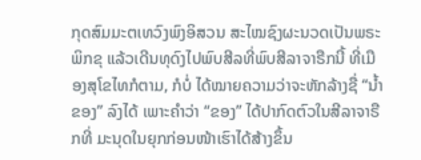ກຸດສົມມະຕເທວົງພົງອິສວນ ສະໄໝຊົງຜະນວດເປັນພຣະພິກຂຸ ແລ້ວເດີນທຸດົງໄປພົບສີລທີ່ພົບສີລາຈາຣືກນີ້ ທີ່ເມືອງສຸໂຂໄທກໍຕາມ, ກໍບໍ່ ໄດ້ໝາຍຄວາມວ່າຈະຫັກລ້າງຊື່ “ນໍ້າຂອງ” ລົງໄດ້ ເພາະຄຳວ່າ “ຂອງ” ໄດ້ປາກົດຕົວໃນສີລາຈາຣືກທີ່ ມະນຸດໃນຍຸກກ່ອນໜ້າເຮົາໄດ້ສ້າງຂຶ້ນ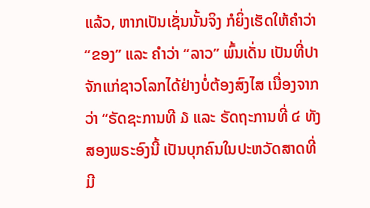ແລ້ວ, ຫາກເປັນເຊັ່ນນັ້ນຈິງ ກໍຍິ່ງເຮັດໃຫ້ຄຳວ່າ “ຂອງ” ແລະ ຄຳວ່າ “ລາວ” ພົ້ນເດັ່ນ ເປັນທີ່ປາຈັກແກ່ຊາວໂລກໄດ້ຢ່າງບໍ່ຕ້ອງສົງໄສ ເນື່ອງຈາກວ່າ “ຣັດຊະການທີ ໓ ແລະ ຣັດຖະການທີ່ ໔ ທັງສອງພຣະອົງນີ້ ເປັນບຸກຄົນໃນປະຫວັດສາດທີ່ມີ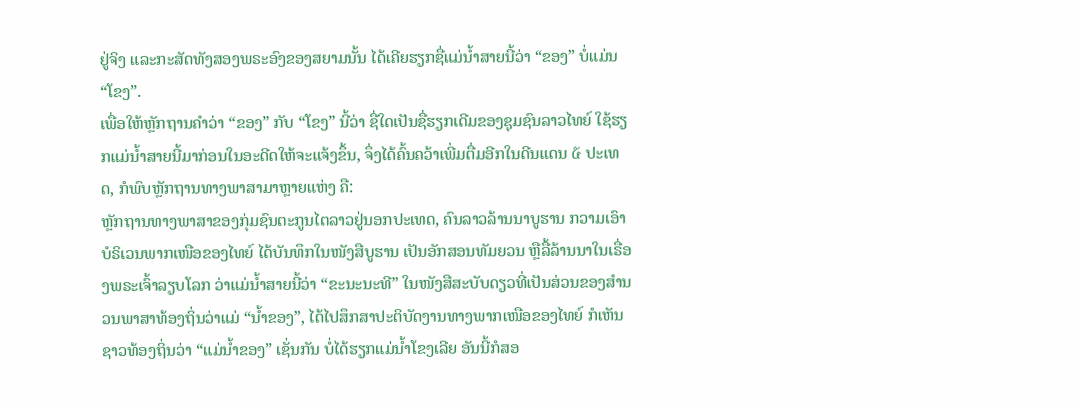ຢູ່ຈິງ ແລະກະສັດທັງສອງພຣະອົງຂອງສຍາມນັ້ນ ໄດ້ເຄີຍຮຽກຊື່ແມ່ນໍ້າສາຍນີ້ວ່າ “ຂອງ” ບໍ່ແມ່ນ “ໂຂງ”.
ເພື່ອໃຫ້ຫຼັກຖານຄຳວ່າ “ຂອງ” ກັບ “ໂຂງ” ນີ້ວ່າ ຊື່ໃດເປັນຊື່ຮຽກເດີມຂອງຊຸມຊົນລາວໄທຍ໌ ໃຊ້ຮຽກແມ່ນໍ້າສາຍນີ້ມາກ່ອນໃນອະດີດໃຫ້ຈະແຈ້ງຂຶ້ນ, ຈຶ່ງໄດ້ຄົ້ນຄວ້າເພີ່ມຕື່ມອີກໃນດີນແດນ ໕ ປະເທດ, ກໍພົບຫຼັກຖານທາງພາສາມາຫຼາຍແຫ່ງ ຄື:
ຫຼັກຖານທາງພາສາຂອງກຸ່ມຊົນຕະກູນໄຕລາວຢູ່ນອກປະເທດ, ຄົນລາວລ້ານນາບູຮານ ກວາມເອົາບໍຣິເວນພາກເໜືອຂອງໄທຍ໌ ໄດ້ບັນທຶກໃນໜັງສືບູຮານ ເປັນອັກສອນທັມຍວນ ຫຼືລື້ລ້ານນາໃນເຣື່ອງພຣະເຈົ້າລຽບໂລກ ວ່າແມ່ນ້ຳສາຍນີ້ວ່າ “ຂະນະນະທີ” ໃນໜັງສືສະບັບດຽວທີ່ເປັນສ່ວນຂອງສຳນວນພາສາທ້ອງຖິ່ນວ່າແມ່ “ນ້ຳຂອງ”, ໄດ້ໄປສຶກສາປະຕິບັດງານທາງພາກເໜືອຂອງໄທຍ໌ ກໍເຫັນຊາວທ້ອງຖິ່ນວ່າ “ແມ່ນ້ຳຂອງ” ເຊັ່ນກັນ ບໍ່ໄດ້ຮຽກແມ່ນ້ຳໂຂງເລີຍ ອັນນີ້ກໍສອ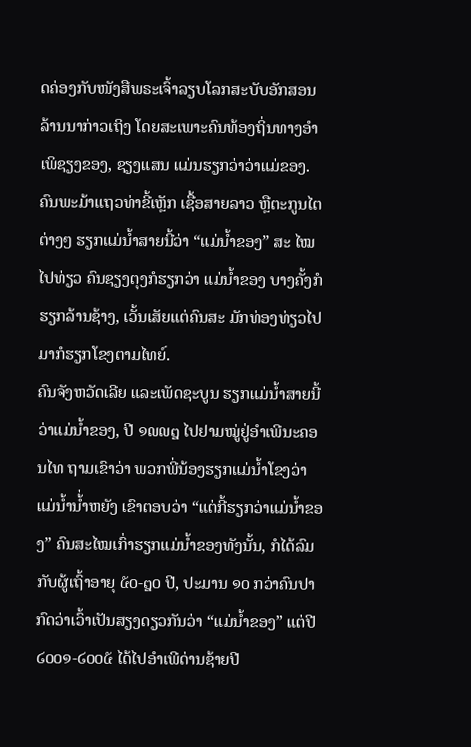ດຄ່ອງກັບໜັງສືພຣະເຈົ້າລຽບໂລກສະບັບອັກສອນລ້ານນາກ່າວເຖິງ ໂດຍສະເພາະຄົນທ້ອງຖິ່ນທາງອຳເພິຊຽງຂອງ, ຊຽງແສນ ແມ່ນຮຽກວ່າວ່າແມ່ຂອງ.
ຄົນພະມ້າແຖວທ່າຂີ້ເຫຼັກ ເຊື້ອສາຍລາວ ຫຼືຕະກູນໄຕຕ່າງໆ ຮຽກແມ່ນ້ຳສາຍນີ້ວ່າ “ແມ່ນ້ຳຂອງ” ສະ ໄໝໄປທ່ຽວ ຄົນຊຽງຕຸງກໍຮຽກວ່າ ແມ່ນໍ້າຂອງ ບາງຄັ້ງກໍຮຽກລ້ານຊ້າງ, ເວັ້ນເສັຍແຕ່ຄົນສະ ມັກທ່ອງທ່ຽວໄປມາກໍຮຽກໂຂງຕາມໄທຍ໌.
ຄົນຈັງຫວັດເລີຍ ແລະເພັດຊະບູນ ຮຽກແມ່ນ້ຳສາຍນີ້ວ່າແມ່ນ້ຳຂອງ, ປີ ໑໙໙໘ ໄປຢາມໝູ່ຢູ່ອຳເພີນະຄອນໄທ ຖາມເຂົາວ່າ ພວກພີ່ນ້ອງຮຽກແມ່ນ້ຳໂຂງວ່າແມ່ນ້ຳນໍ້່າຫຍັງ ເຂົາຕອບວ່າ “ແຕ່ກີ້ຮຽກວ່າແມ່ນ້ຳຂອງ” ຄົນສະໄໝເກົ່າຮຽກແມ່ນ້ຳຂອງທັງນັ້ນ, ກໍໄດ້ລົມກັບຜູ້ເຖົ້າອາຍຸ ໕໐-໘໐ ປີ, ປະມານ ໑໐ ກວ່າຄົນປາກົດວ່າເວົ້າເປັນສຽງດຽວກັນວ່າ “ແມ່ນໍ້າຂອງ” ແຕ່ປີ ໒໐໐໑-໒໐໐໕ ໄດ້ໄປອຳເພີດ່ານຊ້າຍປີ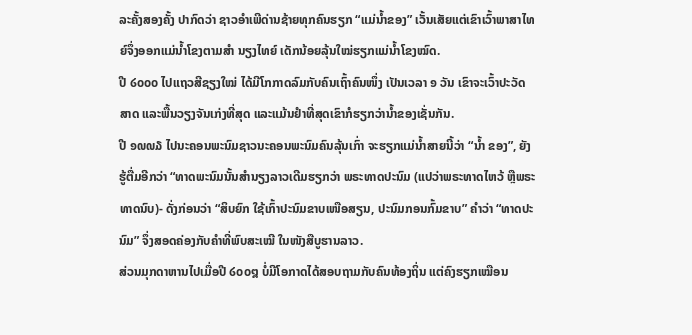ລະຄັ້ງສອງຄັ້ງ ປາກົດວ່າ ຊາວອຳເພີດ່ານຊ້າຍທຸກຄົນຮຽກ “ແມ່ນ້ຳຂອງ” ເວັ້ນເສັຍແຕ່ເຂົາເວົ້າພາສາໄທຍ໌ຈຶ່ງອອກແມ່ນ້ຳໂຂງຕາມສໍາ ນຽງໄທຍ໌ ເດັກນ້ອຍລຸ້ນໃໝ່ຮຽກແມ່ນ້ຳໂຂງໝົດ.
ປີ ໒໐໐໐ ໄປແຖວສີຊຽງໃໝ່ ໄດ້ມີໂກກາດລົມກັບຄົນເຖົ້າຄົນໜຶ່ງ ເປັນເວລາ ໑ ວັນ ເຂົາຈະເວົ້າປະວັດສາດ ແລະພື້ນວຽງຈັນເກ່ງທີ່ສຸດ ແລະແມ້ນຢຳທີ່ສຸດເຂົາກໍຮຽກວ່ານ້ຳຂອງເຊັ່ນກັນ.
ປີ ໑໙໙໓ ໄປນະຄອນພະນົມຊາວນະຄອນພະນົມຄົນລຸ້ນເກົ່າ ຈະຮຽກແມ່ນ້ຳສາຍນີ້ວ່າ “ນ້ຳ ຂອງ”, ຍັງຮູ້ຕື່ມອີກວ່າ “ທາດພະນົມນັ້ນສຳນຽງລາວເດີມຮຽກວ່າ ພຣະທາດປະນົມ (ແປວ່າພຣະທາດໄຫວ້ ຫຼືພຣະ ທາດນົບ)- ດັ່ງກ່ອນວ່າ “ສິບຍົກ ໃຊ້ເກົ້າປະນົມຂາບເໜືອສຽນ, ປະນົມກອນກົ້ມຂາບ” ຄຳວ່າ “ທາດປະນົມ” ຈຶ່ງສອດຄ່ອງກັບຄໍາທີ່ພົບສະເໝີ ໃນໜັງສືບູຮານລາວ.
ສ່ວນມຸກດາຫານໄປເມື່ອປີ ໒໐໐໘ ບໍ່ມີໂອກາດໄດ້ສອບຖາມກັບຄົນທ້ອງຖິ່ນ ແຕ່ຄົງຮຽກເໝືອນ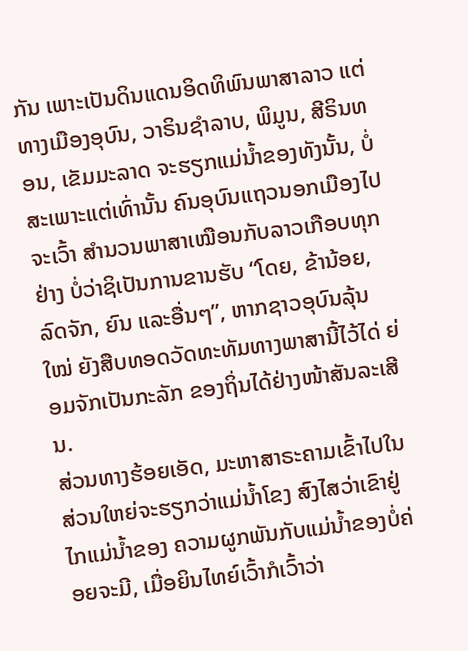ກັນ ເພາະເປັນດິນແດນອິດທິພົນພາສາລາວ ແຕ່ທາງເມືອງອຸບົນ, ວາຣິນຊຳລາບ, ພິມູນ, ສີຣິນທອນ, ເຂັມມະລາດ ຈະຮຽກແມ່ນ້ຳຂອງທັງນັ້ນ, ບໍ່ສະເພາະແຕ່ເທົ່ານັ້ນ ຄົນອຸບົນແຖວນອກເມືອງໄປຈະເວົ້າ ສຳນວນພາສາເໝືອນກັບລາວເກືອບທຸກຢ່າງ ບໍ່ວ່າຊິເປັນການຂານຮັບ “ໂດຍ, ຂ້ານ້ອຍ, ລົດຈັກ, ຍົນ ແລະອື່ນໆ”, ຫາກຊາວອຸບົນລຸ້ນໃໝ່ ຍັງສືບທອດວັດທະທັມທາງພາສານີ້ໄວ້ໄດ່ ຍ່ອມຈັກເປັນກະລັກ ຂອງຖິ່ນໄດ້ຢ່າງໜ້າສັນລະເສີນ.
ສ່ວນທາງຮ້ອຍເອັດ, ມະຫາສາຣະຄາມເຂົ້າໄປໃນ ສ່ວນໃຫຍ່ຈະຮຽກວ່າແມ່ນ້ຳໂຂງ ສົງໄສວ່າເຂົາຢູ່ໄກແມ່ນ້ຳຂອງ ຄວາມຜູກພັນກັບແມ່ນ້ຳຂອງບໍ່ຄ່ອຍຈະມີ, ເມື່ອຍິນໄທຍ໌ເວົ້າກໍເວົ້າວ່າ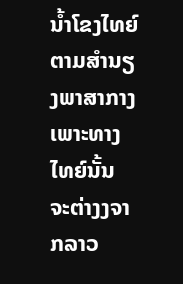ນ້ຳໂຂງໄທຍ໌ຕາມສຳນຽງພາສາກາງ ເພາະທາງໄທຍ໌ນັ້ນ ຈະຕ່າງງຈາກລາວ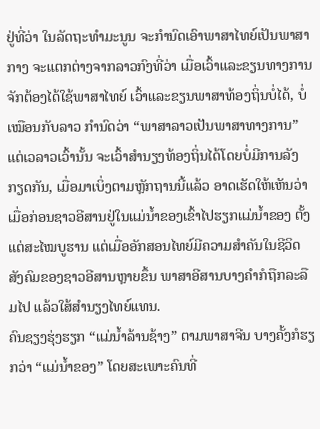ຢູ່ທີ່ວ່າ ໃນລັດຖະທຳມະນູນ ຈະກໍານົດເອົາພາສາໄທຍ໌ເປັນພາສາກາງ ຈະແຕກຕ່າງຈາກລາວກົງທີ່ວ່າ ເມື່ອເວົ້າແລະຂຽນທາງການຈັກຕ້ອງໄດ້ໃຊ້ພາສາໄທຍ໌ ເວົ້າແລະຂຽນພາສາທ້ອງຖິ່ນບໍ່ໄດ້, ບໍ່ເໝືອນກັບລາວ ກຳນົດວ່າ “ພາສາລາວເປັນພາສາທາງການ” ແຕ່ເວລາວເວົ້ານັ້ນ ຈະເວົ້າສຳນຽງທ້ອງຖິ່ນໄດ້ໂດຍບໍ່ມີການລັງກຽດກັນ, ເມື່ອມາເບິ່ງຕາມຫຼັກຖານນີ້ແລ້ວ ອາດເຮັດໃຫ້ເຫັນວ່າ ເມື່ອກ່ອນຊາວອີສານຢູ່ໃນແມ່ນໍ້າຂອງເຂົ້າໄປຮຽກແມ່ນໍ້າຂອງ ຕັ້ງແຕ່ສະໄໝບູຮານ ແຕ່ເມື່ອອັກສອນໄທຍ໌ມີຄວາມສໍາຄັນໃນຊີວິດສັງຄົມຂອງຊາວອີສານຫຼາຍຂຶ້ນ ພາສາອີສານບາງຄໍາກໍຖືກລະລືມໄປ ແລ້ວໃສ້ສໍານຽງໄທຍ໌ແທນ.
ຄົນຊຽງຮຸ່ງຮຽກ “ແມ່ນ້ຳລ້ານຊ້າງ” ຕາມພາສາຈີນ ບາງຄັ້ງກໍຮຽກວ່າ “ແມ່ນ້ຳຂອງ” ໂດຍສະເພາະຄົນທີ່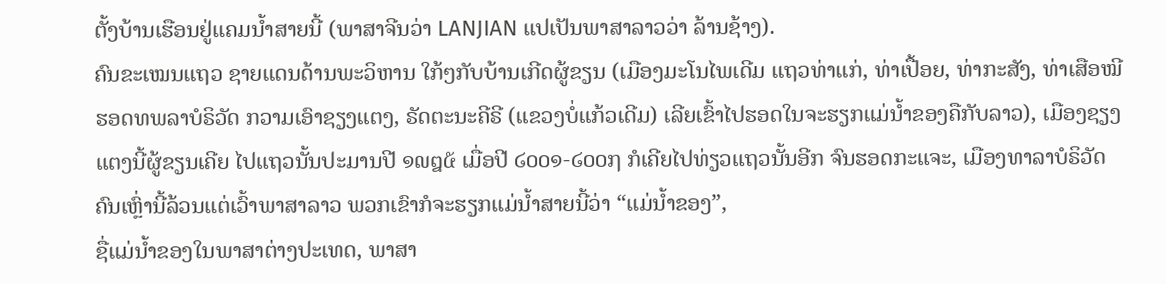ຕັ້ງບ້ານເຮືອນຢູ່ແຄມນ້ຳສາຍນີ້ (ພາສາຈີນວ່າ LANJIAN ແປເປັນພາສາລາວວ່າ ລ້ານຊ້າງ).
ຄົນຂະເໝນແຖວ ຊາຍແດນດ້ານພະວິຫານ ໃກ້ໆກັບບ້ານເກີດຜູ້ຂຽນ (ເມືອງມະໂນໄພເດີມ ແຖວທ່າແກ່, ທ່າເປື້ອຍ, ທ່າກະສັງ, ທ່າເສືອໝີຮອດທພລາບໍຣິວັດ ກວາມເອົາຊຽງແຕງ, ຣັດຕະນະຄີຣີ (ແຂວງບໍ່ແກ້ວເດີມ) ເລີຍເຂົ້າໄປຮອດໃນຈະຮຽກແມ່ນ້ຳຂອງຄືກັບລາວ), ເມືອງຊຽງແຕງນີ້ຜູ້ຂຽນເຄີຍ ໄປແຖວນັ້ນປະມານປີ ໑໙໘໕ ເມື່ອປີ ໒໐໐໑-໒໐໐໗ ກໍເຄີຍໄປທ່ຽວແຖວນັ້ນອີກ ຈົນຮອດກະແຈະ, ເມືອງທາລາບໍຣິວັດ ຄົນເຫຼົ່ານີ້ລ້ວນແຕ່ເວົ້າພາສາລາວ ພວກເຂົາກໍຈະຮຽກແມ່ນ້ຳສາຍນີ້ວ່າ “ແມ່ນ້ຳຂອງ”,
ຊື່ແມ່ນ້ຳຂອງໃນພາສາຕ່າງປະເທດ, ພາສາ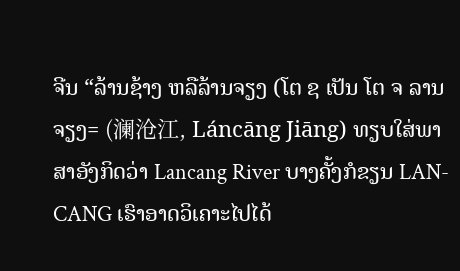ຈີນ “ລ້ານຊ້າງ ຫລືລ້ານຈຽງ (ໂຕ ຊ ເປັນ ໂຕ ຈ ລານຈຽງ= (澜沧江, Láncāng Jiāng) ທຽບໃສ່ພາສາອັງກິດວ່າ Lancang River ບາງຄັ້ງກໍຂຽນ LAN-CANG ເຮົາອາດວິເຄາະໄປໄດ້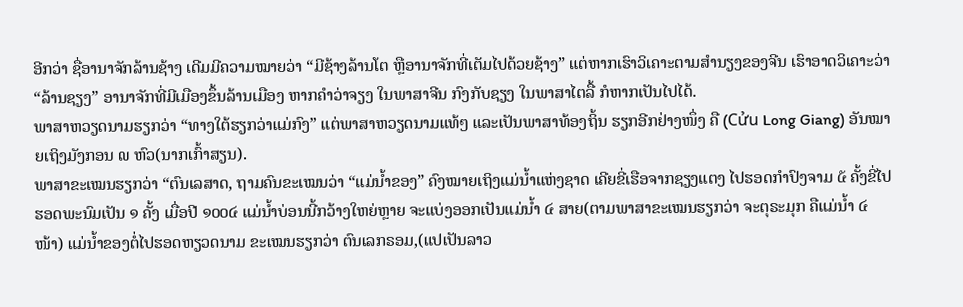ອີກວ່າ ຊື່ອານາຈັກລ້ານຊ້າງ ເດີມມີຄວາມໝາຍວ່າ “ມີຊ້າງລ້ານໂຕ ຫຼືອານາຈັກທີ່ເຕັມໄປດ້ວຍຊ້າງ” ແຕ່ຫາກເຮົາວິເຄາະຕາມສຳນຽງຂອງຈີນ ເຮົາອາດວິເຄາະວ່າ “ລ້ານຊຽງ” ອານາຈັກທີ່ມີເມືອງຂຶ້ນລ້ານເມືອງ ຫາກຄໍາວ່າຈຽງ ໃນພາສາຈີນ ກົງກັບຊຽງ ໃນພາສາໄຕລື້ ກໍຫາກເປັນໄປໄດ້.
ພາສາຫວຽດນາມຮຽກວ່າ “ທາງໃຕ້ຮຽກວ່າແມ່ກົງ” ແຕ່ພາສາຫວຽດນາມແທ້ໆ ແລະເປັນພາສາທ້ອງຖິ້ນ ຮຽກອີກຢ່າງໜຶ່ງ ຄື (Cửu Long Giang) ອັນໝາຍເຖິງມັງກອນ ໙ ຫົວ(ນາກເກົ້າສຽນ).
ພາສາຂະເໝນຮຽກວ່າ “ຕົນເລສາດ, ຖາມຄົນຂະເໝນວ່າ “ແມ່ນ້ຳຂອງ” ຄົງໝາຍເຖິງແມ່ນ້ຳແຫ່ງຊາດ ເຄີຍຂີ່ເຮືອຈາກຊຽງແຕງ ໄປຮອດກຳປົງຈາມ ໕ ຄັ້ງຂີ່ໄປຮອດພະນົມເປັນ ໑ ຄັ້ງ ເມື່ອປີ ໑໐໐໔ ແມ່ນ້ຳບ່ອນນີ້ກວ້າງໃຫຍ່ຫຼາຍ ຈະແບ່ງອອກເປັນແມ່ນ້ຳ ໔ ສາຍ(ຕາມພາສາຂະເໝນຮຽກວ່າ ຈະຕຸຣະມຸກ ຄືແມ່ນ້ຳ ໔ ໜ້າ) ແມ່ນ້ຳຂອງຕໍ່ໄປຮອດຫຽວດນາມ ຂະເໝນຮຽກວ່າ ຕົນເລກຣອມ,(ແປເປັນລາວ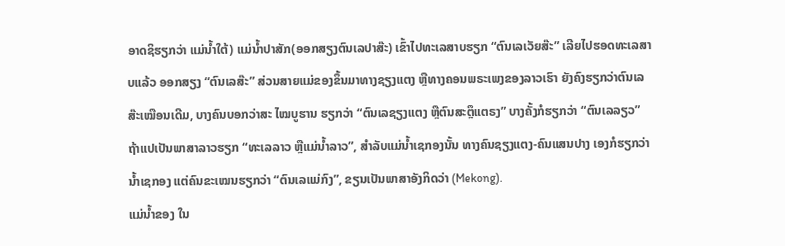ອາດຊິຮຽກວ່າ ແມ່ນໍ້າໃຕ້) ແມ່ນ້ຳປາສັກ(ອອກສຽງຕົນເລປາສ໊ະ) ເຂົ້າໄປທະເລສາບຮຽກ “ຕົນເລເວັຍສ໊ະ” ເລີຍໄປຮອດທະເລສາບແລ້ວ ອອກສຽງ “ຕົນເລສ໊ະ” ສ່ວນສາຍແມ່ຂອງຂຶ້ນມາທາງຊຽງແຕງ ຫຼືທາງຄອນພຣະເພງຂອງລາວເຮົາ ຍັງຄົງຮຽກວ່າຕົນເລສ໊ະເໝືອນເດີມ, ບາງຄົນບອກວ່າສະ ໄໝບູຮານ ຮຽກວ່າ “ຕົນເລຊຽງແຕງ ຫຼືຕົນສະຕຼຶແຕຣງ” ບາງຄັ້ງກໍຮຽກວ່າ “ຕົນເລລຽວ” ຖ້າແປເປັນພາສາລາວຮຽກ “ທະເລລາວ ຫຼືແມ່ນໍ້າລາວ”, ສຳລັບແມ່ນ້ຳເຊກອງນັ້ນ ທາງຄົນຊຽງແຕງ-ຄົນແສນປາງ ເອງກໍຮຽກວ່ານ້ຳເຊກອງ ແຕ່ຄົນຂະເໝນຮຽກວ່າ “ຕົນເລແມ່ກົງ”, ຂຽນເປັນພາສາອັງກິດວ່າ (Mekong).
ແມ່ນ້ຳຂອງ ໃນ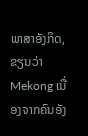ພາສາອັງກິດ,ຂຽນວ່າ Mekong ເນື່ອງຈາກຄົນອັງ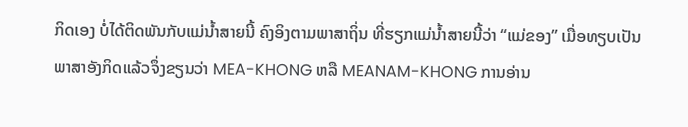ກິດເອງ ບໍ່ໄດ້ຕິດພັນກັບແມ່ນ້ຳສາຍນີ້ ຄົງອິງຕາມພາສາຖິ່ນ ທີ່ຮຽກແມ່ນ້ຳສາຍນີ້ວ່າ “ແມ່ຂອງ” ເມື່ອທຽບເປັນພາສາອັງກິດແລ້ວຈຶ່ງຂຽນວ່າ MEA-KHONG ຫລື MEANAM-KHONG ການອ່ານ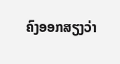ຄົງອອກສຽງວ່າ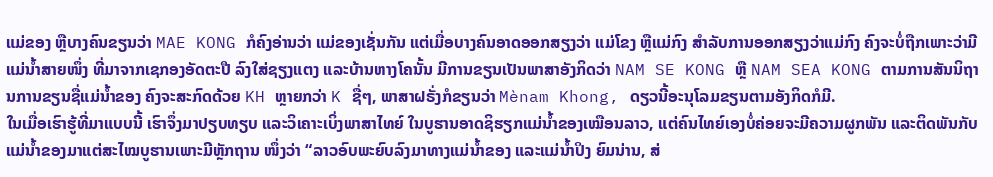ແມ່ຂອງ ຫຼືບາງຄົນຂຽນວ່າ MAE KONG ກໍຄົງອ່ານວ່າ ແມ່ຂອງເຊັ່ນກັນ ແຕ່ເມື່ອບາງຄົນອາດອອກສຽງວ່າ ແມ່ໂຂງ ຫຼືແມ່ກົງ ສຳລັບການອອກສຽງວ່າແມ່ກົງ ຄົງຈະບໍ່ຖືກເພາະວ່າມີແມ່ນ້ຳສາຍໜຶ່ງ ທີ່ມາຈາກເຊກອງອັດຕະປື ລົງໃສ່ຊຽງແຕງ ແລະບ້ານຫາງໂຄນັ້ນ ມີການຂຽນເປັນພາສາອັງກິດວ່າ NAM SE KONG ຫຼື NAM SEA KONG ຕາມການສັນນິຖານການຂຽນຊື່ແມ່ນ້ຳຂອງ ຄົງຈະສະກົດດ້ວຍ KH ຫຼາຍກວ່າ K ຊື່ໆ, ພາສາຝຣັ່ງກໍຂຽນວ່າ Mènam Khong, ດຽວນີ້ອະນຸໂລມຂຽນຕາມອັງກິດກໍມີ.
ໃນເມື່ອເຮົາຮູ້ທີ່ມາແບບນີ້ ເຮົາຈຶ່ງມາປຽບທຽບ ແລະວິເຄາະເບິ່ງພາສາໄທຍ໌ ໃນບູຮານອາດຊິຮຽກແມ່ນ້ຳຂອງເໝືອນລາວ, ແຕ່ຄົນໄທຍ໌ເອງບໍ່ຄ່ອຍຈະມີຄວາມຜູກພັນ ແລະຕິດພັນກັບແມ່ນ້ຳຂອງມາແຕ່ສະໄໝບູຮານເພາະມີຫຼັກຖານ ໜຶ່ງວ່າ “ລາວອົບພະຍົບລົງມາທາງແມ່ນ້ຳຂອງ ແລະແມ່ນ້ຳປິງ ຍົມນ່ານ, ສ່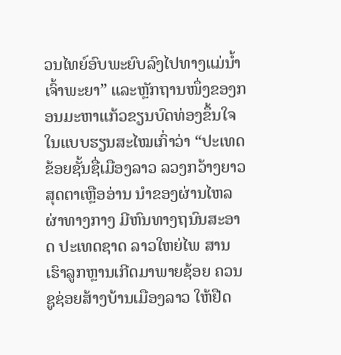ວນໄທຍ໌ອົບພະຍົບລົງໄປທາງແມ່ນ້ຳເຈົ້າພະຍາ” ແລະຫຼັກຖານໜຶ່ງຂອງກອນມະຫາແກ້ວຂຽນບົດທ່ອງຂຶ້ນໃຈ ໃນແບບຮຽນສະໄໝເກົ່າວ່າ “ປະເທດຂ້ອຍຊັ້ນຊື່ເມືອງລາວ ລວງກວ້າງຍາວ ສຸດຕາເຫຼືອອ່ານ ນຳຂອງຜ່ານໄຫລຜ່າທາງກາງ ມີຫົນທາງຖນົນສະອາດ ປະເທດຊາດ ລາວໃຫຍ່ໄພ ສານ ເຮົາລູກຫຼານເກີດມາພາຍຊ້ອຍ ຄວນຊູຊ່ອຍສ້າງບ້ານເມືອງລາວ ໃຫ້ຢືດ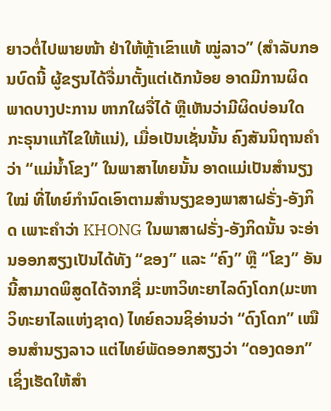ຍາວຕໍ່ໄປພາຍໜ້າ ຢ່າໃຫ້ຫຼ້າເຂົາແທ້ ໝູ່ລາວ” (ສຳລັບກອນບົດນີ້ ຜູ້ຂຽນໄດ້ຈື່ມາຕັ້ງແຕ່ເດັກນ້ອຍ ອາດມີການຜິດພາດບາງປະການ ຫາກໃຜຈື່ໄດ້ ຫຼືເຫັນວ່າມີຜິດບ່ອນໃດ ກະຣຸນາແກ້ໄຂໃຫ້ແນ່), ເມື່ອເປັນເຊັ່ນນັ້ນ ຄົງສັນນິຖານຄຳວ່າ “ແມ່ນ້ຳໂຂງ” ໃນພາສາໄທຍນັ້ນ ອາດແມ່ເປັນສຳນຽງໃໝ່ ທີ່ໄທຍ໌ກຳນົດເອົາຕາມສຳນຽງຂອງພາສາຝຣັ່ງ-ອັງກິດ ເພາະຄຳວ່າ KHONG ໃນພາສາຝຣັ່ງ-ອັງກິດນັ້ນ ຈະອ່ານອອກສຽງເປັນໄດ້ທັງ “ຂອງ” ແລະ “ຄົງ” ຫຼື “ໂຂງ” ອັນນີ້ສາມາດພິສູດໄດ້ຈາກຊື່ ມະຫາວິທະຍາໄລດົງໂດກ(ມະຫາວິທະຍາໄລແຫ່ງຊາດ) ໄທຍ໌ຄວນຊິອ່ານວ່າ “ດົງໂດກ” ເໝືອນສໍານຽງລາວ ແຕ່ໄທຍ໌ພັດອອກສຽງວ່າ “ດອງດອກ” ເຊິ່ງເຮັດໃຫ້ສຳ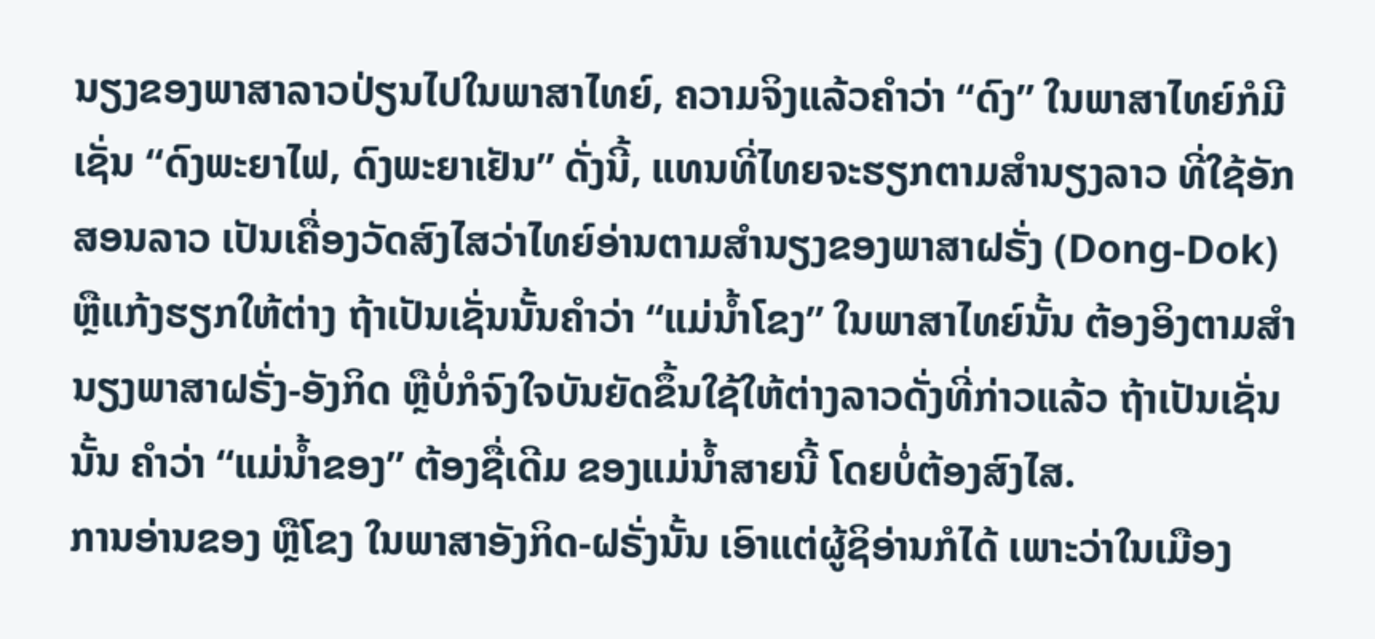ນຽງຂອງພາສາລາວປ່ຽນໄປໃນພາສາໄທຍ໌, ຄວາມຈິງແລ້ວຄຳວ່າ “ດົງ” ໃນພາສາໄທຍ໌ກໍມີ ເຊັ່ນ “ດົງພະຍາໄຟ, ດົງພະຍາເຢັນ” ດັ່ງນີ້, ແທນທີ່ໄທຍຈະຮຽກຕາມສຳນຽງລາວ ທີ່ໃຊ້ອັກສອນລາວ ເປັນເຄື່ອງວັດສົງໄສວ່າໄທຍ໌ອ່ານຕາມສຳນຽງຂອງພາສາຝຣັ່ງ (Dong-Dok) ຫຼືແກ້ງຮຽກໃຫ້ຕ່າງ ຖ້າເປັນເຊັ່ນນັ້ນຄຳວ່າ “ແມ່ນ້ຳໂຂງ” ໃນພາສາໄທຍ໌ນັ້ນ ຕ້ອງອິງຕາມສຳນຽງພາສາຝຣັ່ງ-ອັງກິດ ຫຼືບໍ່ກໍຈົງໃຈບັນຍັດຂຶ້ນໃຊ້ໃຫ້ຕ່າງລາວດັ່ງທີ່ກ່າວແລ້ວ ຖ້າເປັນເຊັ່ນນັ້ນ ຄຳວ່າ “ແມ່ນ້ຳຂອງ” ຕ້ອງຊື່ເດີມ ຂອງແມ່ນ້ຳສາຍນີ້ ໂດຍບໍ່ຕ້ອງສົງໄສ.
ການອ່ານຂອງ ຫຼືໂຂງ ໃນພາສາອັງກິດ-ຝຣັ່ງນັ້ນ ເອົາແຕ່ຜູ້ຊິອ່ານກໍໄດ້ ເພາະວ່າໃນເມືອງ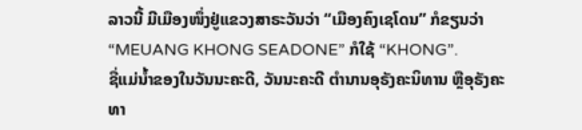ລາວນີ້ ມີເມືອງໜຶ່ງຢູ່ແຂວງສາຣະວັນວ່າ “ເມືອງຄົງເຊໂດນ” ກໍຂຽນວ່າ “MEUANG KHONG SEADONE” ກໍໃຊ້ “KHONG”.
ຊື່ແມ່ນ້ຳຂອງໃນວັນນະຄະດີ, ວັນນະຄະດີ ຕຳນານອຸຣັງຄະນິທານ ຫຼືອຸຣັງຄະທາ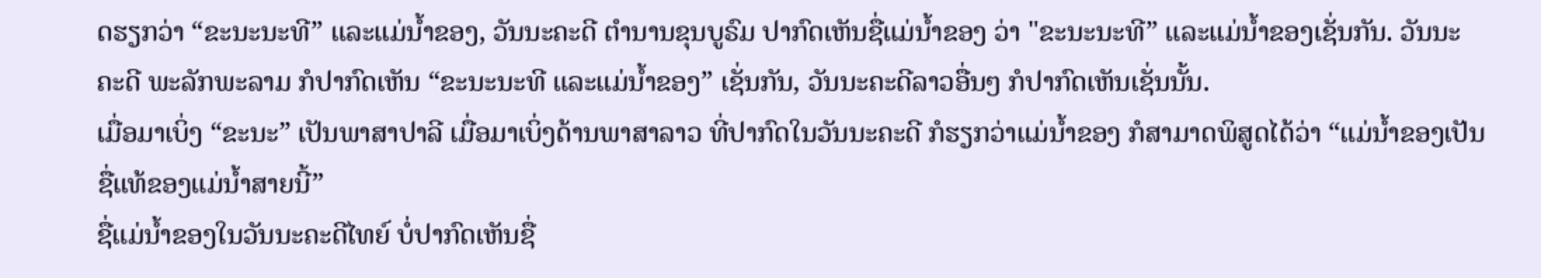ດຮຽກວ່າ “ຂະນະນະທີ” ແລະແມ່ນ້ຳຂອງ, ວັນນະຄະດີ ຕຳນານຂຸນບູຣົມ ປາກົດເຫັນຊື່ແມ່ນ້ຳຂອງ ວ່າ "ຂະນະນະທີ” ແລະແມ່ນ້ຳຂອງເຊັ່ນກັນ. ວັນນະຄະດີ ພະລັກພະລາມ ກໍປາກົດເຫັນ “ຂະນະນະທີ ແລະແມ່ນ້ຳຂອງ” ເຊັ່ນກັນ, ວັນນະຄະດີລາວອື່ນໆ ກໍປາກົດເຫັນເຊັ່ນນັ້ນ.
ເມື່ອມາເບິ່ງ “ຂະນະ” ເປັນພາສາປາລີ ເມື່ອມາເບິ່ງດ້ານພາສາລາວ ທີ່ປາກົດໃນວັນນະຄະດີ ກໍຮຽກວ່າແມ່ນ້ຳຂອງ ກໍສາມາດພິສູດໄດ້ວ່າ “ແມ່ນ້ຳຂອງເປັນຊື່ແທ້ຂອງແມ່ນ້ຳສາຍນີ້”
ຊື່ແມ່ນ້ຳຂອງໃນວັນນະຄະດີໄທຍ໌ ບໍ່ປາກົດເຫັນຊື່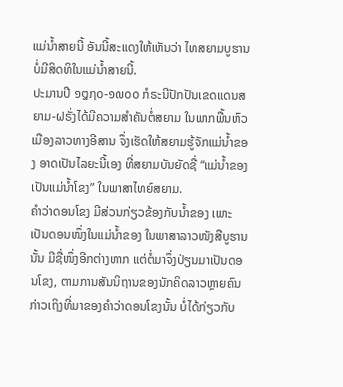ແມ່ນ້ຳສາຍນີ້ ອັນນີ້ສະແດງໃຫ້ເຫັນວ່າ ໄທສຍາມບູຮານ ບໍ່ມີສິດທິໃນແມ່ນ້ຳສາຍນີ້.
ປະມານປີ ໑໘໗໐-໑໙໐໐ ກໍຣະນີປັກປັນເຂດແດນສຍາມ-ຝຣັ່ງໄດ້ມີຄວາມສຳຄັນຕໍ່ສຍາມ ໃນພາກພື້ນຫົວເມືອງລາວທາງອີສານ ຈຶ່ງເຮັດໃຫ້ສຍາມຮູ້ຈັກແມ່ນ້ຳຂອງ ອາດເປັນໄລຍະນີ້ເອງ ທີ່ສຍາມບັນຍັດຊື່ “ແມ່ນ້ຳຂອງ ເປັນແມ່ນໍ້າໂຂງ” ໃນພາສາໄທຍ໌ສຍາມ.
ຄຳວ່າດອນໂຂງ ມີສ່ວນກ່ຽວຂ້ອງກັບນໍ້າຂອງ ເພາະເປັນດອນໜຶ່ງໃນແມ່ນໍ້າຂອງ ໃນພາສາລາວໜັງສືບູຮານນັ້ນ ມີຊື່ໜຶ່ງອີກຕ່າງຫາກ ແຕ່ຕໍ່ມາຈຶ່ງປ່ຽນມາເປັນດອນໂຂງ, ຕາມການສັນນິຖານຂອງນັກຄິດລາວຫຼາຍຄົນກ່າວເຖິງທີ່ມາຂອງຄຳວ່າດອນໂຂງນັ້ນ ບໍ່ໄດ້ກ່ຽວກັບ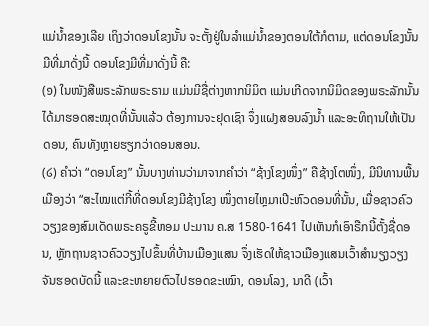ແມ່ນ້ຳຂອງເລີຍ ເຖິງວ່າດອນໂຂງນັ້ນ ຈະຕັ້ງຢູ່ໃນລຳແມ່ນ້ຳຂອງຕອນໃຕ້ກໍຕາມ, ແຕ່ດອນໂຂງນັ້ນມີທີ່ມາດັ່ງນີ້ ດອນໂຂງມີທີ່ມາດັ່ງນີ້ ຄື:
(໑) ໃນໜັງສືພຣະລັກພຣະຣາມ ແມ່ນມີຊື່ຕ່າງຫາກນິມິຕ ແມ່ນເກີດຈາກນິມິດຂອງພຣະລັກນັ້ນ ໄດ້ມາຮອດສະໝຸດທີ່ນັ້ນແລ້ວ ຕ້ອງການຈະຢຸດເຊົາ ຈຶ່ງແຝງສອນລົງນ້ຳ ແລະອະທິຖານໃຫ້ເປັນ ດອນ, ຄົນທັງຫຼາຍຮຽກວ່າດອນສອນ.
(໒) ຄຳວ່າ “ດອນໂຂງ” ນັ້ນບາງທ່ານວ່າມາຈາກຄຳວ່າ “ຊ້າງໂຂງໜຶ່ງ” ຄືຊ້າງໂຕໜຶ່ງ, ມີນິທານພື້ນເມືອງວ່າ “ສະໄໝແຕ່ກີ້ທີ່ດອນໂຂງມີຊ້າງໂຂງ ໜຶ່ງຕາຍໄຫຼມາເປີະຫົວດອນທີ່ນັ້ນ, ເມື່ອຊາວຄົວວຽງຂອງສົມເດັດພຣະຄຣູຂີ້ຫອມ ປະມານ ຄ.ສ 1580-1641 ໄປເຫັນກໍເອົາຣືກນີ້ຕັ້ງຊື່ດອນ, ຫຼັກຖານຊາວຄົວວຽງໄປຂຶ້ນທີ່ບ້ານເມືອງແສນ ຈຶ່ງເຮັດໃຫ້ຊາວເມືອງແສນເວົ້າສຳນຽງວຽງຈັນຮອດບັດນີ້ ແລະຂະຫຍາຍຕົວໄປຮອດຂະເໝົາ, ດອນໂລງ, ນາດີ (ເວົ້າ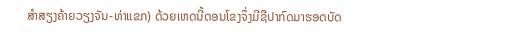ສຳສຽງຄ້າຍວຽງຈັນ-ທ່າແຂກ) ດ້ວຍເຫດນີ້ດອນໂຂງຈຶ່ງມີຊືປາກົດມາຮອດບັດ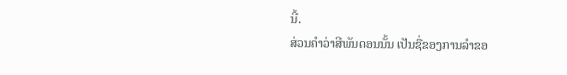ນີ້.
ສ່ວນຄຳວ່າສີພັນດອນນັ້ນ ເປັນຊື່ຂອງການລຳຂອ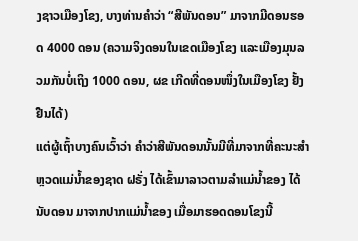ງຊາວເມືອງໂຂງ, ບາງທ່ານຄຳວ່າ “ສີພັນດອນ” ມາຈາກມີດອນຮອດ 4000 ດອນ (ຄວາມຈິງດອນໃນເຂດເມືອງໂຂງ ແລະເມືອງມຸນລວມກັນບໍ່ເຖິງ 1000 ດອນ, ຜຂ ເກີດທີ່ດອນໜຶ່ງໃນເມືອງໂຂງ ຢັ້ງຢືນໄດ້)
ແຕ່ຜູ້ເຖົ້າບາງຄົນເວົ້າວ່າ ຄຳວ່າສີພັນດອນນັ້ນມີທີ່ມາຈາກທີ່ຄະນະສຳຫຼວດແມ່ນ້ຳຂອງຊາດ ຝຣັ່ງ ໄດ້ເຂົ້າມາລາວຕາມລຳແມ່ນ້ຳຂອງ ໄດ້ນັບດອນ ມາຈາກປາກແມ່ນ້ຳຂອງ ເມື່ອມາຮອດດອນໂຂງນີ້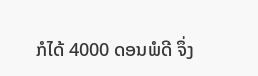ກໍໄດ້ 4000 ດອນພໍດີ ຈຶ່ງ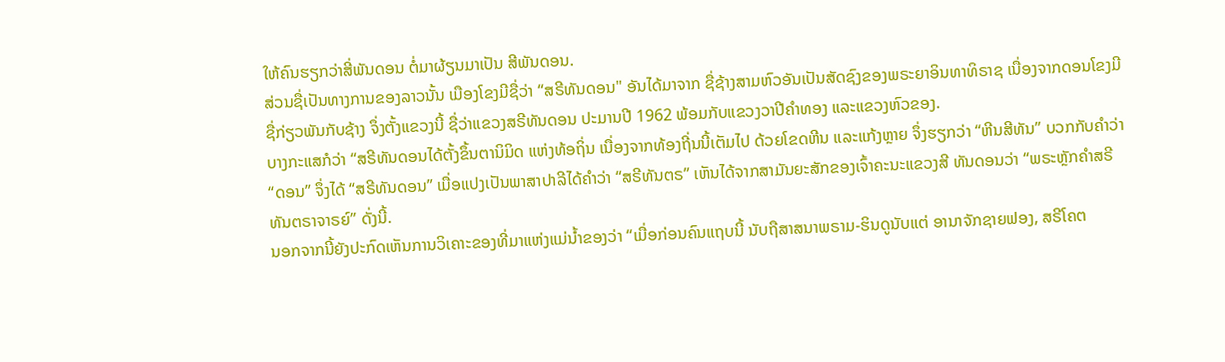ໃຫ້ຄົນຮຽກວ່າສີ່ພັນດອນ ຕໍ່ມາຜ້ຽນມາເປັນ ສີພັນດອນ.
ສ່ວນຊື່ເປັນທາງການຂອງລາວນັ້ນ ເມືອງໂຂງມີຊື່ວ່າ “ສຣີທັນດອນ" ອັນໄດ້ມາຈາກ ຊື່ຊ້າງສາມຫົວອັນເປັນສັດຊົງຂອງພຣະຍາອິນທາທິຣາຊ ເນື່ອງຈາກດອນໂຂງມີຊື່ກ່ຽວພັນກັບຊ້າງ ຈຶ່ງຕັ້ງແຂວງນີ້ ຊື່ວ່າແຂວງສຣີທັນດອນ ປະມານປີ 1962 ພ້ອມກັບແຂວງວາປີຄຳທອງ ແລະແຂວງຫົວຂອງ.
ບາງກະແສກໍວ່າ “ສຣີທັນດອນໄດ້ຕັ້ງຂຶ້ນຕານິມິດ ແຫ່ງທ້ອຖິ່ນ ເນື່ອງຈາກທ້ອງຖີ່ນນີ້ເຕັມໄປ ດ້ວຍໂຂດຫີນ ແລະແກ້ງຫຼາຍ ຈຶ່ງຮຽກວ່າ “ຫີນສີທັນ” ບວກກັບຄຳວ່າ “ດອນ” ຈຶ່ງໄດ້ “ສຣີທັນດອນ” ເມື່ອແປງເປັນພາສາປາລີໄດ້ຄຳວ່າ “ສຣີທັນຕຣ” ເຫັນໄດ້ຈາກສາມັນຍະສັກຂອງເຈົ້າຄະນະແຂວງສີ ທັນດອນວ່າ “ພຣະຫຼັກຄຳສຣີທັນຕຣາຈາຣຍ໌” ດັ່ງນີ້.
ນອກຈາກນີ້ຍັງປະກົດເຫັນການວິເຄາະຂອງທີ່ມາແຫ່ງແມ່ນ້ຳຂອງວ່າ “ເມື່ອກ່ອນຄົນແຖບນີ້ ນັບຖືສາສນາພຣາມ-ຮິນດູນັບແຕ່ ອານາຈັກຊາຍຟອງ, ສຣີໂຄຕ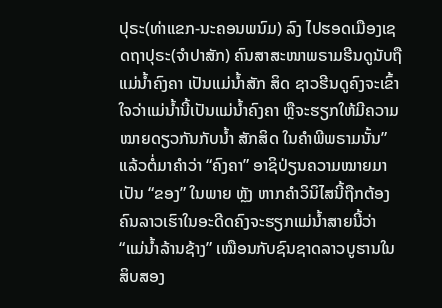ປຸຣະ(ທ່າແຂກ-ນະຄອນພນົມ) ລົງ ໄປຮອດເມືອງເຊດຖາປຸຣະ(ຈຳປາສັກ) ຄົນສາສະໜາພຣາມຮີນດູນັບຖືແມ່ນ້ຳຄົງຄາ ເປັນແມ່ນໍ້າສັກ ສິດ ຊາວຮີນດູຄົງຈະເຂົ້າໃຈວ່າແມ່ນ້ຳນີ້ເປັນແມ່ນ້ຳຄົງຄາ ຫຼືຈະຮຽກໃຫ້ມີຄວາມໝາຍດຽວກັນກັບນ້ຳ ສັກສິດ ໃນຄຳພີພຣາມນັ້ນ” ແລ້ວຕໍ່ມາຄໍາວ່າ “ຄົງຄາ” ອາຊິປ່ຽນຄວາມໝາຍມາເປັນ “ຂອງ” ໃນພາຍ ຫຼັງ ຫາກຄຳວິນິໄສນີ້ຖືກຕ້ອງ ຄົນລາວເຮົາໃນອະດີດຄົງຈະຮຽກແມ່ນ້ຳສາຍນີ້ວ່າ “ແມ່ນ້ຳລ້ານຊ້າງ” ເໝືອນກັບຊົນຊາດລາວບູຮານໃນສິບສອງ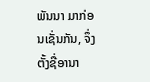ພັນນາ ມາກ່ອນເຊັ່ນກັນ, ຈຶ່ງຕັ້ງຊື່ອານາ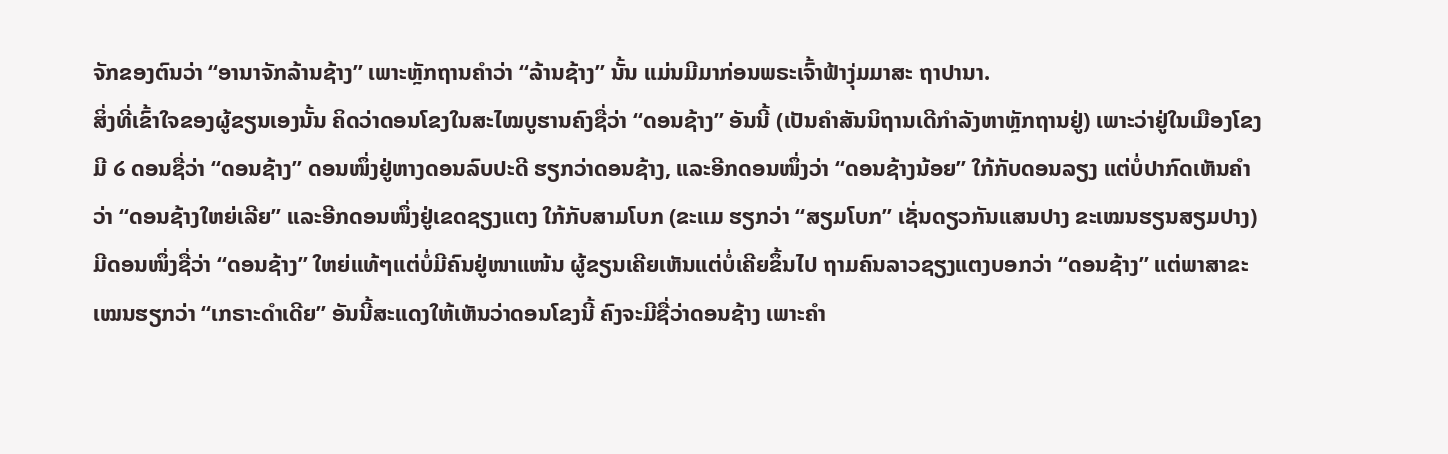ຈັກຂອງຕົນວ່າ “ອານາຈັກລ້ານຊ້າງ” ເພາະຫຼັກຖານຄໍາວ່າ “ລ້ານຊ້າງ” ນັ້ນ ແມ່ນມີມາກ່ອນພຣະເຈົ້າຟ້າງຸ່ມມາສະ ຖາປານາ.
ສິ່ງທີ່ເຂົ້າໃຈຂອງຜູ້ຂຽນເອງນັ້ນ ຄິດວ່າດອນໂຂງໃນສະໄໝບູຮານຄົງຊື່ວ່າ “ດອນຊ້າງ” ອັນນີ້ (ເປັນຄຳສັນນິຖານເດີກຳລັງຫາຫຼັກຖານຢູ່) ເພາະວ່າຢູ່ໃນເມືອງໂຂງມີ ໒ ດອນຊື່ວ່າ “ດອນຊ້າງ” ດອນໜຶ່ງຢູ່ຫາງດອນລົບປະດີ ຮຽກວ່າດອນຊ້າງ, ແລະອີກດອນໜຶ່ງວ່າ “ດອນຊ້າງນ້ອຍ” ໃກ້ກັບດອນລຽງ ແຕ່ບໍ່ປາກົດເຫັນຄຳວ່າ “ດອນຊ້າງໃຫຍ່ເລີຍ” ແລະອີກດອນໜຶ່ງຢູ່ເຂດຊຽງແຕງ ໃກ້ກັບສາມໂບກ (ຂະແມ ຮຽກວ່າ “ສຽມໂບກ” ເຊັ່ນດຽວກັນແສນປາງ ຂະເໝນຮຽນສຽມປາງ) ມີດອນໜຶ່ງຊື່ວ່າ “ດອນຊ້າງ” ໃຫຍ່ແທ້ໆແຕ່ບໍ່ມີຄົນຢູ່ໜາແໜ້ນ ຜູ້ຂຽນເຄີຍເຫັນແຕ່ບໍ່ເຄີຍຂຶ້ນໄປ ຖາມຄົນລາວຊຽງແຕງບອກວ່າ “ດອນຊ້າງ” ແຕ່ພາສາຂະເໝນຮຽກວ່າ “ເກຣາະດຳເດີຍ” ອັນນີ້ສະແດງໃຫ້ເຫັນວ່າດອນໂຂງນີ້ ຄົງຈະມີຊື່ວ່າດອນຊ້າງ ເພາະຄຳ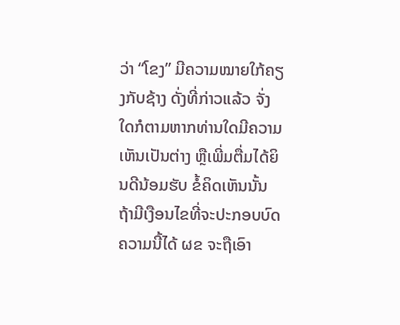ວ່າ “ໂຂງ” ມີຄວາມໝາຍໃກ້ຄຽງກັບຊ້າງ ດັ່ງທີ່ກ່າວແລ້ວ ຈັ່ງໃດກໍຕາມຫາກທ່ານໃດມີຄວາມເຫັນເປັນຕ່າງ ຫຼືເພີ່ມຕື່ມໄດ້ຍິນດີນ້ອມຮັບ ຂໍ້ຄິດເຫັນນັ້ນຖ້າມີເງືອນໄຂທີ່ຈະປະກອບບົດຄວາມນີ້ໄດ້ ຜຂ ຈະຖືເອົາ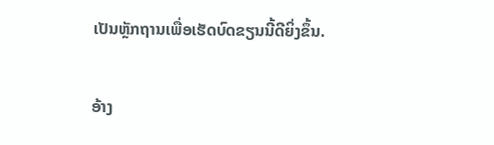ເປັນຫຼັກຖານເພື່ອເຮັດບົດຂຽນນີ້ດີຍິ່ງຂຶ້ນ.

ອ້າງ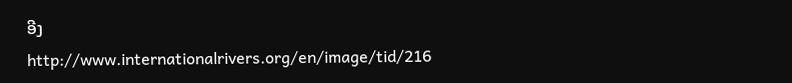ອີງ
http://www.internationalrivers.org/en/image/tid/216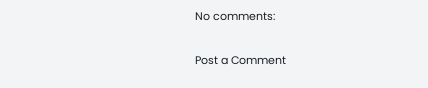No comments:

Post a Comment